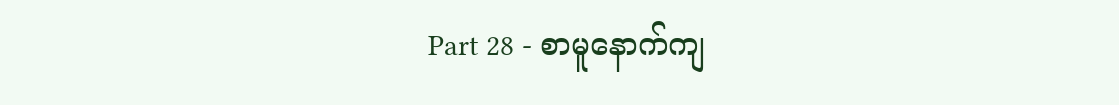Part 28 - စာမူနောက်ကျ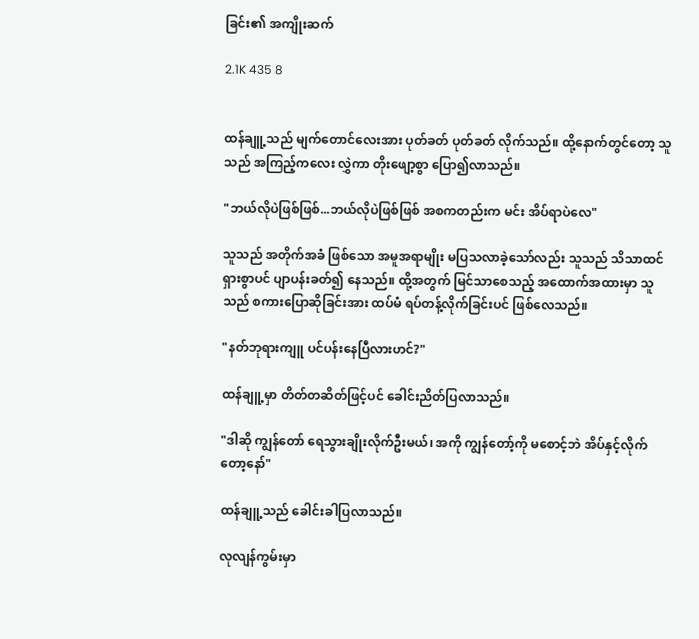ခြင်း၏ အကျိုးဆက်

2.1K 435 8


ထန်ချူ့သည် မျက်တောင်လေးအား ပုတ်ခတ် ပုတ်ခတ် လိုက်သည်။ ထို့နောက်တွင်တော့ သူသည် အကြည့်ကလေး လွှဲကာ တိုးဖျော့စွာ ပြော၍လာသည်။

"ဘယ်လိုပဲဖြစ်ဖြစ်...ဘယ်လိုပဲဖြစ်ဖြစ် အစကတည်းက မင်း အိပ်ရာပဲလေ"

သူသည် အတိုက်အခံ ဖြစ်သော အမူအရာမျိုး မပြသလာခဲ့သော်လည်း သူသည် သိသာထင်ရှားစွာပင် ပျာပန်းခတ်၍ နေသည်။ ထို့အတွက် မြင်သာစေသည့် အထောက်အထားမှာ သူသည် စကားပြောဆိုခြင်းအား ထပ်မံ ရပ်တန့်လိုက်ခြင်းပင် ဖြစ်လေသည်။

"နတ်ဘုရားကျူ ပင်ပန်းနေပြီလားဟင်?"

ထန်ချူ့မှာ တိတ်တဆိတ်ဖြင့်ပင် ခေါင်းညိတ်ပြလာသည်။

"ဒါဆို ကျွန်တော် ရေသွားချိုးလိုက်ဦးမယ်၊ အကို ကျွန်‌တော့်ကို မစောင့်ဘဲ အိပ်နှင့်လိုက်တော့နော်"

ထန်ချူ့သည် ခေါင်းခါပြလာသည်။

လုလျန်ကွမ်းမှာ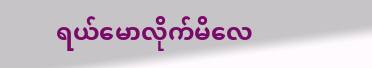ရယ်မောလိုက်မိလေ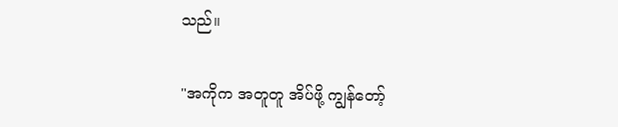သည်။

"အကိုက အတူတူ အိပ်ဖို့ ကျွန်တော့်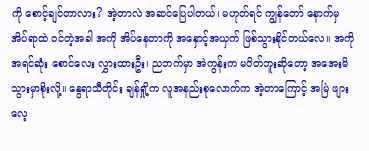ကို စောင့်ချင်တာလား? အဲ့တာလဲ အဆင်ပြေပါတယ်၊ မဟုတ်ရင် ကျွန်တော် နောက်မှ အိပ်ရာထဲ ဝင်တဲ့အခါ အကို အိပ်နေတာကို အနှောင့်အယှက် ဖြစ်သွားနိုင်တယ်လေ။ အကို အရင်ဆုံး စောင်လေး လွှားထားဦး၊ ညဘက်မှာ အဲကွန်းက မပိတ်ဘူးဆိုတော့ အအေးမိသွားမှာစိုးလို့။ နွေရာသီတိုင်း ချန်ရှို့က လူအနည်းစုလောက်က အဲ့တာကြောင့် အမြဲ ဖျားလေ့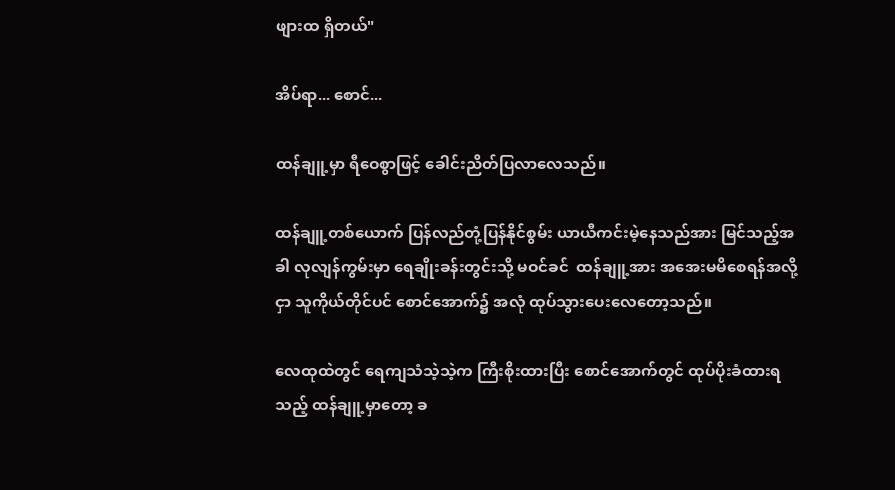ဖျားထ ရှိတယ်"

အိပ်ရာ... စောင်...

ထန်ချူ့မှာ ရီဝေစွာဖြင့် ခေါင်းညိတ်ပြလာလေသည်။

ထန်ချူ့တစ်ယောက် ပြန်လည်တုံ့ပြန်နိုင်စွမ်း ယာယီကင်းမဲ့နေသည်အား မြင်သည့်အခါ လုလျန်ကွမ်းမှာ ရေချိုးခန်းတွင်းသို့ မဝင်ခင်  ထန်ချူ့အား ‌အအေးမမိစေရန်အလို့ငှာ သူကိုယ်တိုင်ပင် စောင်အောက်၌ အလုံ ထုပ်သွားပေးလေတော့သည်။

လေထုထဲတွင် ရေကျသံသဲ့သဲ့က ကြီးစိုးထားပြီး စောင်အောက်တွင် ထုပ်ပိုးခံထားရသည့် ထန်ချူ့မှာတော့ ခ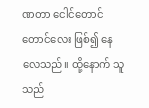ဏတာ ငေါင်တောင်တောင်လေး ဖြစ်၍ နေလေသည်။ ထို့နောက် သူသည်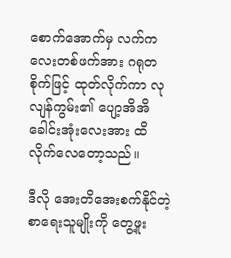စောက်အောက်မှ လက်ကလေးတစ်ဖက်အား ဂရုတစိုက်ဖြင့် ထုတ်လိုက်ကာ လုလျန်ကွမ်း၏ ပျော့အိအိ ခေါင်းအုံးလေးအား ထိလိုက်လေတော့သည်။

ဒီလို အေးတိအေးစက်နိုင်တဲ့ စာရေးသူမျိုးကို တွေ့ဖူး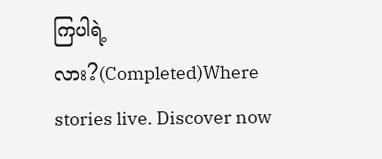ကြပါရဲ့လား?(Completed)Where stories live. Discover now